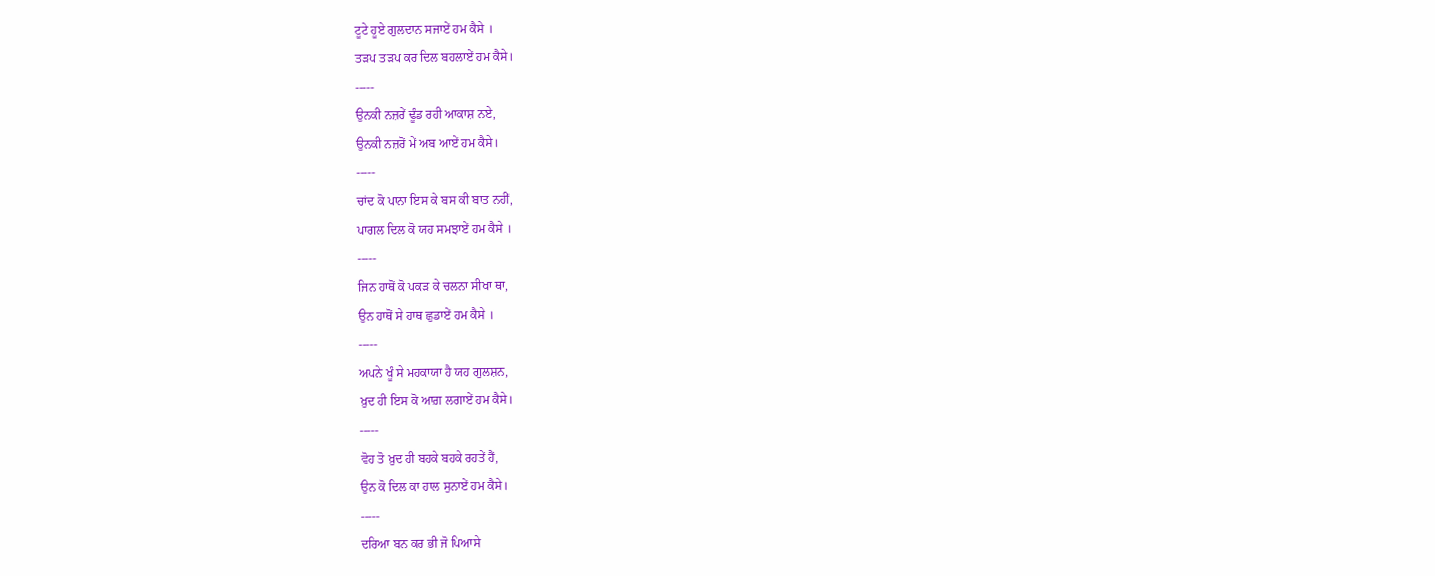ਟੂਟੇ ਹੂਏ ਗੁਲਦਾਨ ਸਜਾਏਂ ਹਮ ਕੈਸੇ ।
ਤੜਪ ਤੜਪ ਕਰ ਦਿਲ ਬਹਲਾਏਂ ਹਮ ਕੈਸੇ।
-----
ਉਨਕੀ ਨਜ਼ਰੇਂ ਢੂੰਡ ਰਹੀ ਆਕਾਸ਼ ਨਏ,
ਉਨਕੀ ਨਜ਼ਰੋਂ ਮੇਂ ਅਬ ਆਏਂ ਹਮ ਕੈਸੇ।
-----
ਚਾਂਦ ਕੋ ਪਾਨਾ ਇਸ ਕੇ ਬਸ ਕੀ ਬਾਤ ਨਹੀਂ,
ਪਾਗਲ ਦਿਲ ਕੋ ਯਹ ਸਮਝਾਏਂ ਹਮ ਕੈਸੇ ।
-----
ਜਿਨ ਹਾਥੋਂ ਕੋ ਪਕੜ ਕੇ ਚਲਨਾ ਸੀਖਾ ਥਾ,
ਉਨ ਹਾਥੋਂ ਸੇ ਹਾਥ ਛੁਡਾਏਂ ਹਮ ਕੈਸੇ ।
-----
ਅਪਨੇ ਖੂੰ ਸੇ ਮਹਕਾਯਾ ਹੈ ਯਹ ਗੁਲਸ਼ਨ,
ਖ਼ੁਦ ਹੀ ਇਸ ਕੋ ਆਗ਼ ਲਗਾਏਂ ਹਮ ਕੈਸੇ।
-----
ਵੋਹ ਤੋ ਖ਼ੁਦ ਹੀ ਬਹਕੇ ਬਹਕੇ ਰਹਤੇਂ ਹੈਂ,
ਉਨ ਕੋ ਦਿਲ ਕਾ ਹਾਲ ਸੁਨਾਏਂ ਹਮ ਕੈਸੇ।
-----
ਦਰਿਆ ਬਨ ਕਰ ਭੀ ਜੋ ਪਿਆਸੇ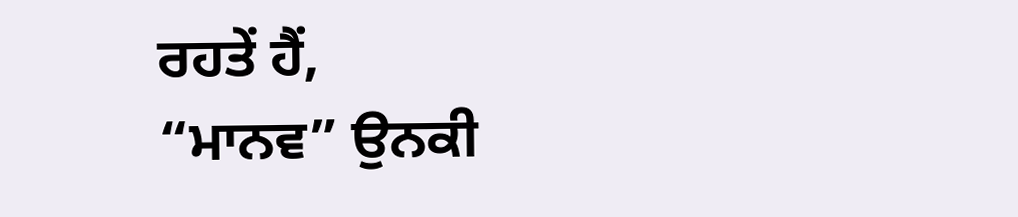ਰਹਤੇਂ ਹੈਂ,
“ਮਾਨਵ” ਉਨਕੀ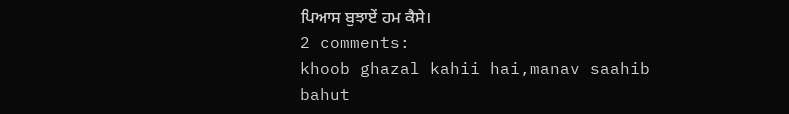ਪਿਆਸ ਬੁਝਾਏਂ ਹਮ ਕੈਸੇ।
2 comments:
khoob ghazal kahii hai,manav saahib
bahut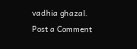vadhia ghazal.
Post a Comment